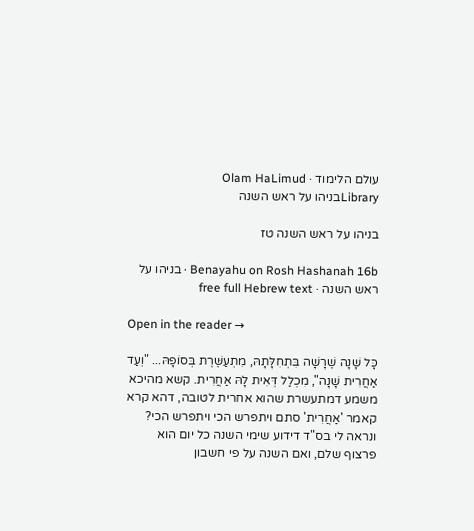עולם הלימוד · Olam HaLimud
Libraryבניהו על ראש השנה

בניהו על ראש השנה טז

Benayahu on Rosh Hashanah 16b · בניהו על ראש השנה · free full Hebrew text

Open in the reader →

כָּל שָׁנָה שֶׁרָשָׁה בִּתְחִלָּתָהּ, מִתְעַשֶּׁרֶת בְּסוֹפָהּ... "וְעַד אַחֲרִית שָׁנָה", מִכְלַל דְּאִית לָהּ אַחֲרִית. קשא מהיכא משמע דמתעשרת שהוא אחרית לטובה, דהא קרא קאמר 'אַחֲרִית' סתם ויתפרש הכי ויתפרש הכי? ונראה לי בס"ד דידוע שימי השנה כל יום הוא פרצוף שלם, ואם השנה על פי חשבון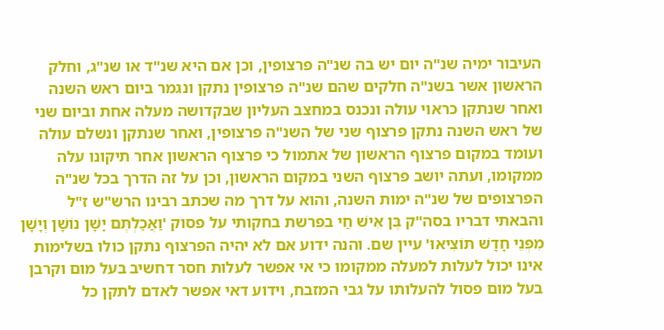העיבור ימיה שנ"ה יום יש בה שנ"ה פרצופין, וכן אם היא שנ"ד או שנ"ג, וחלק הראשון אשר בשנ"ה חלקים שהם שנ"ה פרצופין נתקן ונגמר ביום ראש השנה ואחר שנתקן כראוי עולה ונכנס במחצב העליון שבקדושה מעלה אחת וביום שני של ראש השנה נתקן פרצוף שני של השנ"ה פרצופין, ואחר שנתקן ונשלם עולה ועומד במקום פרצוף הראשון של אתמול כי פרצוף הראשון אחר תיקונו עלה ממקומו, ועתה יושב פרצוף השני במקום הראשון, וכן על זה הדרך בכל שנ"ה הפרצופים של שנ"ה ימות השנה, והוא על דרך מה שכתב רבינו הרש"ש ז"ל והבאתי דבריו בסה"ק בֶּן אִישׁ חַי בפרשת בחקותי על פסוק 'וַאֲכַלְתֶּם יָשָׁן נוֹשָׁן וְיָשָׁן מִפְּנֵי חָדָשׁ תּוֹצִיאוּ' עיין שם. והנה ידוע אם לא יהיה הפרצוף נתקן כולו בשלימות אינו יכול לעלות למעלה ממקומו כי אי אפשר לעלות חסר דחשיב בעל מום וקרבן בעל מום פסול להעלותו על גבי המזבח, וידוע דאי אפשר לאדם לתקן כל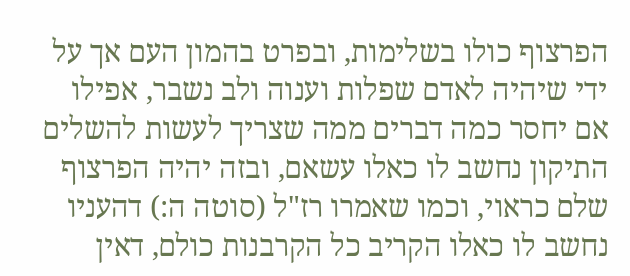הפרצוף כולו בשלימות, ובפרט בהמון העם אך על ידי שיהיה לאדם שפלות וענוה ולב נשבר, אפילו אם יחסר כמה דברים ממה שצריך לעשות להשלים התיקון נחשב לו כאלו עשאם, ובזה יהיה הפרצוף שלם כראוי, וכמו שאמרו רז"ל (סוטה ה:) דהעניו נחשב לו כאלו הקריב כל הקרבנות כולם, דאין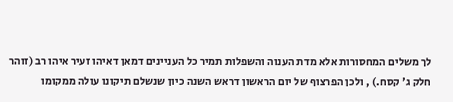לך משלים המחסורות אלא מדת הענוה והשפלות תמיר כל העניינים דמאן דאיהו זעיר איהו רב (זוהר חלק ג' קסח.) , ולכן הפרצוף של יום הראשון דראש השנה כיון שנשלם תיקונו עולה ממקומו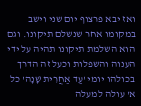ואז יבא פרצוף יום שני וישב במקומו אחר שנשלם תיקונו. וגם הוא השלמת תיקונו תהיה על ידי הענוה והשפלות וכעל זה הדרך בכולהו יומי 'עַד אַחֲרִית שָׁנָה' כל א' עולה למעלה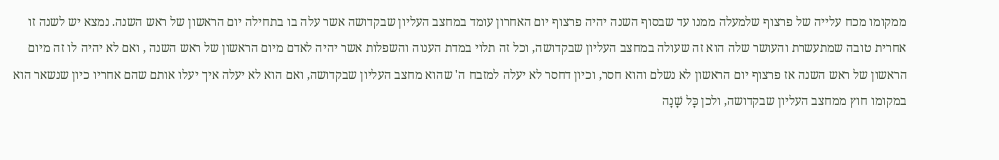ממקומו מכח עלייה של פרצוף שלמעלה ממנו עד שבסוף השנה יהיה פרצוף יום האחרון עומד במחצב העליון שבקדושה אשר עלה בו בתחילה יום הראשון של ראש השנה. נמצא יש לשנה זו אחרית טובה שמתעשרת והעושר שלה הוא זה שעולה במחצב העליון שבקדושה, וכל זה תלוי במדת הענוה והשפלות אשר יהיה לאדם מיום הראשון של ראש השנה , ואם לא יהיה לו זה מיום הראשון של ראש השנה אז פרצוף יום הראשון לא נשלם והוא חסר, וכיון דחסר לא יעלה למזבח ה' שהוא מחצב העליון שבקדושה, ואם הוא לא יעלה איך יעלו אותם שהם אחריו כיון שנשאר הוא במקומו חוץ ממחצב העליון שבקדושה, ולכן כָּל שָׁנָה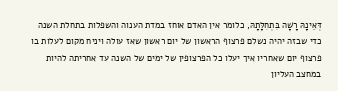דְּאֵינָהּ רָשָׁה בִּתְחִלָּתָהּ, כלומר אין האדם אוחז במדת הענוה והשפלות בתחלת השנה כדי שבזה יהיה נשלם פרצוף הראשון של יום ראשון שאז עולה ויניח מקום לעלות בו פרצוף יום שאחריו איך יעלו כל הפרצופין של ימים של השנה עד אחריתה להיות במחצב העליון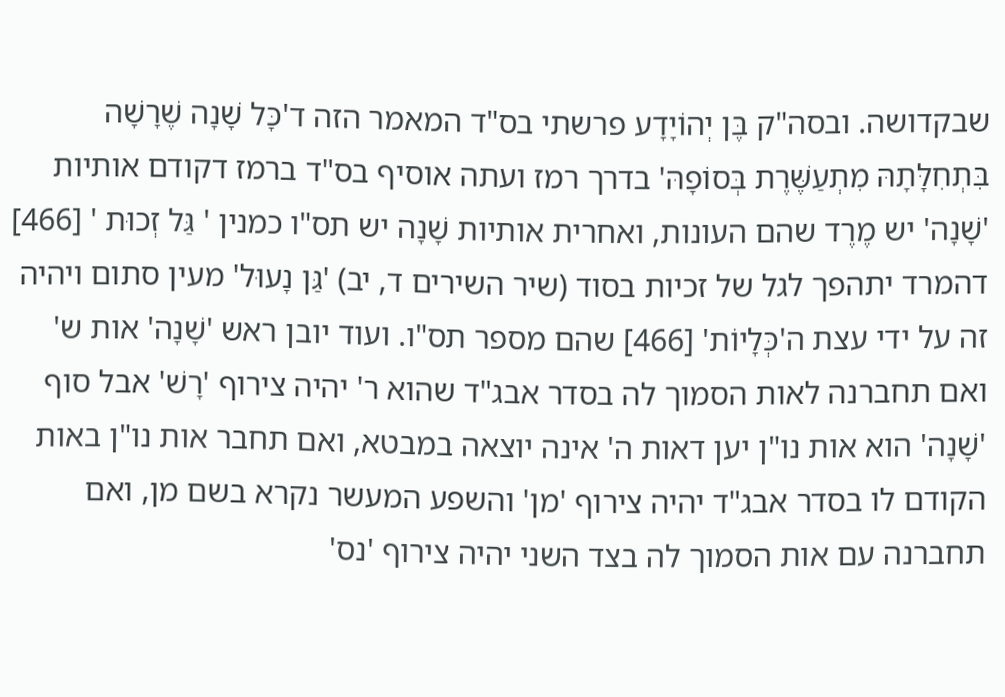שבקדושה. ובסה"ק בֶּן יְהוֹיָדָע פרשתי בס"ד המאמר הזה ד'כָּל שָׁנָה שֶׁרָשָׁה בִּתְחִלָּתָהּ מִתְעַשֶּׁרֶת בְּסוֹפָהּ' בדרך רמז ועתה אוסיף בס"ד ברמז דקודם אותיות 'שָׁנָה' יש מֶרֶד שהם העונות, ואחרית אותיות שָׁנָה יש תס"ו כמנין ' גַּל זְכוּת ' [466] דהמרד יתהפך לגל של זכיות בסוד (שיר השירים ד, יב) 'גַּן נָעוּל' מעין סתום ויהיה זה על ידי עצת ה'כְּלָיוֹת' [466] שהם מספר תס"ו. ועוד יובן ראש 'שָׁנָה' אות ש' ואם תחברנה לאות הסמוך לה בסדר אבג"ד שהוא ר' יהיה צירוף 'רָשׁ' אבל סוף 'שָׁנָה' הוא אות נו"ן יען דאות ה' אינה יוצאה במבטא, ואם תחבר אות נו"ן באות הקודם לו בסדר אבג"ד יהיה צירוף 'מן' והשפע המעשר נקרא בשם מן, ואם תחברנה עם אות הסמוך לה בצד השני יהיה צירוף 'נס'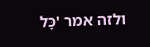ולזה אמר 'כָּל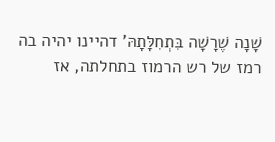שָׁנָה שֶׁרָשָׁה בִּתְחִלָּתָהּ' דהיינו יהיה בה רמז של רש הרמוז בתחלתה, אז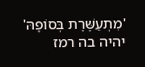'מִתְעַשֶּׁרֶת בְּסוֹפָהּ' יהיה בה רמז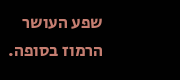שפע העושר הרמוז בסופה.